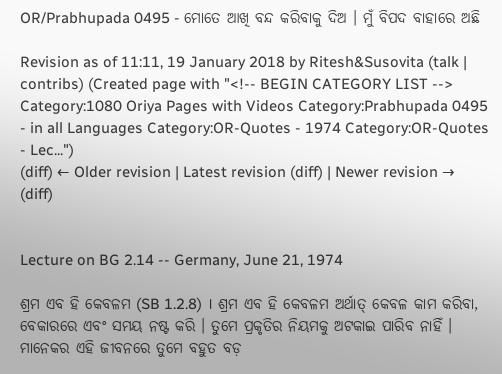OR/Prabhupada 0495 - ମୋତେ ଆଖି ବନ୍ଦ କରିବାକୁ ଦିଅ । ମୁଁ ବିପଦ ବାହାରେ ଅଛି

Revision as of 11:11, 19 January 2018 by Ritesh&Susovita (talk | contribs) (Created page with "<!-- BEGIN CATEGORY LIST --> Category:1080 Oriya Pages with Videos Category:Prabhupada 0495 - in all Languages Category:OR-Quotes - 1974 Category:OR-Quotes - Lec...")
(diff) ← Older revision | Latest revision (diff) | Newer revision → (diff)


Lecture on BG 2.14 -- Germany, June 21, 1974

ଶ୍ରମ ଏବ ହି କେବଳମ (SB 1.2.8) । ଶ୍ରମ ଏବ ହି କେବଳମ ଅର୍ଥାତ୍ କେବଳ କାମ କରିବା, ବେକାରରେ ଏବଂ ସମୟ ନଷ୍ଟ କରି । ତୁମେ ପ୍ରକୃତିର ନିୟମକୁ ଅଟକାଇ ପାରିବ ନାହିଁ । ମାନେକର ଏହି ଜୀବନରେ ତୁମେ ବହୁତ ବଡ଼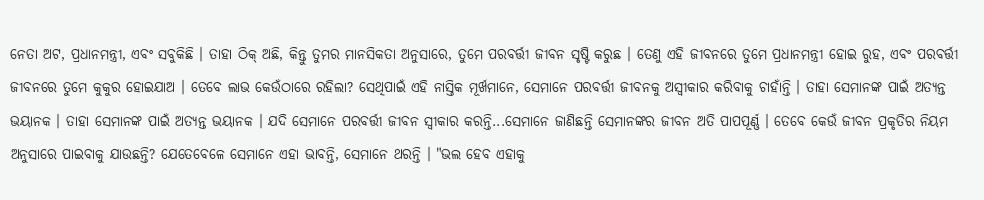ନେତା ଅଟ, ପ୍ରଧାନମନ୍ତ୍ରୀ, ଏବଂ ସବୁକିଛି । ତାହା ଠିକ୍ ଅଛି, କିନ୍ତୁ ତୁମର ମାନସିକତା ଅନୁସାରେ, ତୁମେ ପରବର୍ତ୍ତୀ ଜୀବନ ସୃଷ୍ଟି କରୁଛ । ତେଣୁ ଏହି ଜୀବନରେ ତୁମେ ପ୍ରଧାନମନ୍ତ୍ରୀ ହୋଇ ରୁହ, ଏବଂ ପରବର୍ତ୍ତୀ ଜୀବନରେ ତୁମେ କୁକୁର ହୋଇଯାଅ । ତେବେ ଲାଭ କେଉଁଠାରେ ରହିଲା? ସେଥିପାଇଁ ଏହି ନାସ୍ତିକ ମୂର୍ଖମାନେ, ସେମାନେ ପରବର୍ତ୍ତୀ ଜୀବନକୁ ଅସ୍ଵୀକାର କରିବାକୁ ଚାହାଁନ୍ତି । ତାହା ସେମାନଙ୍କ ପାଇଁ ଅତ୍ୟନ୍ତ ଭୟାନକ । ତାହା ସେମାନଙ୍କ ପାଇଁ ଅତ୍ୟନ୍ତ ଭୟାନକ । ଯଦି ସେମାନେ ପରବର୍ତ୍ତୀ ଜୀବନ ସ୍ଵୀକାର କରନ୍ତି...ସେମାନେ ଜାଣିଛନ୍ତି ସେମାନଙ୍କର ଜୀବନ ଅତି ପାପପୂର୍ଣ୍ଣ । ତେବେ କେଉଁ ଜୀବନ ପ୍ରକୃତିର ନିୟମ ଅନୁସାରେ ପାଇବାକୁ ଯାଉଛନ୍ତି? ଯେତେବେଳେ ସେମାନେ ଏହା ଭାବନ୍ତି, ସେମାନେ ଥରନ୍ତି । "ଭଲ ହେବ ଏହାକୁ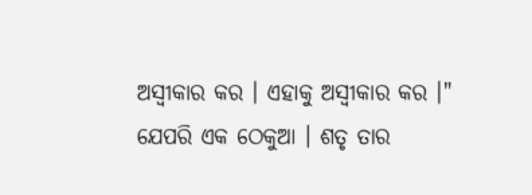ଅସ୍ଵୀକାର କର । ଏହାକୁ ଅସ୍ଵୀକାର କର ।" ଯେପରି ଏକ ଠେକୁଆ । ଶତୃ ତାର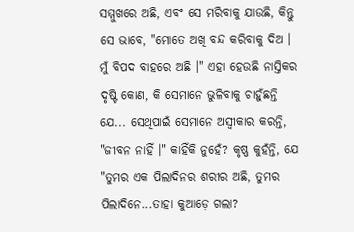ସମ୍ମୁଖରେ ଅଛି, ଏବଂ ସେ ମରିବାକୁ ଯାଉଛି, କିନ୍ତୁ ସେ ଭାବେ, "ମୋତେ ଅଖି ବନ୍ଦ କରିବାକୁ ଦିଅ । ମୁଁ ବିପଦ ବାହରେ ଅଛି ।" ଏହା ହେଉଛି ନାସ୍ତିକର ଦୃଷ୍ଟି କୋଣ, କି ସେମାନେ ଭୁଳିବାକୁ ଚାହୁଁଛନ୍ତି ଯେ... ସେଥିପାଇଁ ସେମାନେ ଅସ୍ଵୀକାର କରନ୍ତି, "ଜୀବନ ନାହିଁ ।" କାହିଁକି ନୁହେଁ? କୃଷ୍ଣ କୁହଁନ୍ତି, ଯେ "ତୁମର ଏକ ପିଲାଦିନର ଶରୀର ଅଛି, ତୁମର ପିଲାଦିନେ...ତାହା କୁଆଡ଼େ ଗଲା?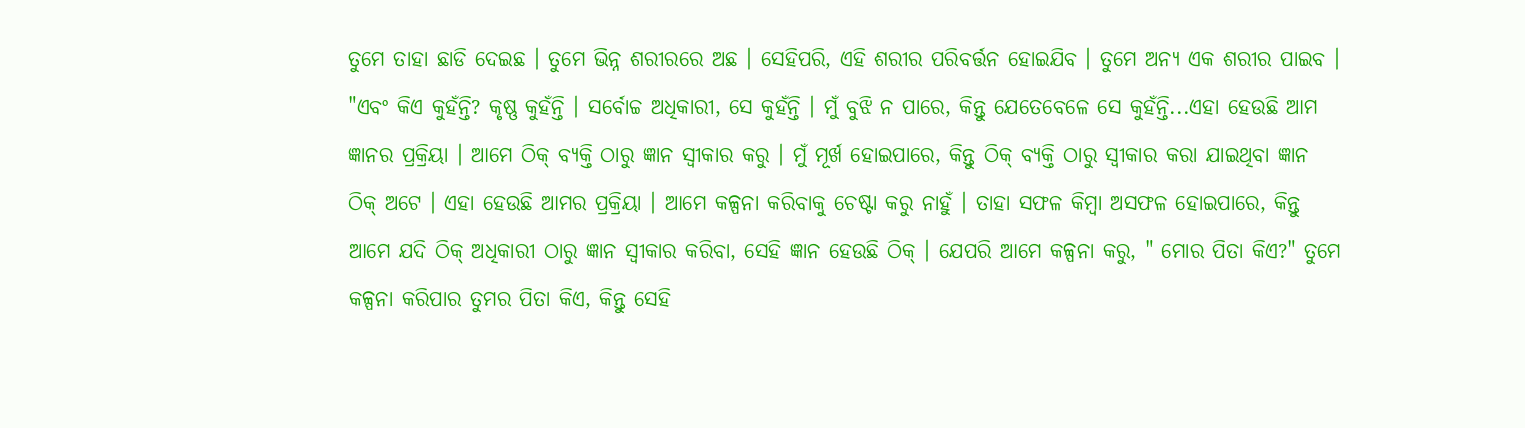ତୁମେ ତାହା ଛାଡି ଦେଇଛ । ତୁମେ ଭିନ୍ନ ଶରୀରରେ ଅଛ । ସେହିପରି, ଏହି ଶରୀର ପରିବର୍ତ୍ତନ ହୋଇଯିବ । ତୁମେ ଅନ୍ୟ ଏକ ଶରୀର ପାଇବ । "ଏବଂ କିଏ କୁହଁନ୍ତି? କୃଷ୍ଣ କୁହଁନ୍ତି । ସର୍ବୋଚ୍ଚ ଅଧିକାରୀ, ସେ କୁହଁନ୍ତି । ମୁଁ ବୁଝି ନ ପାରେ, କିନ୍ତୁ ଯେତେବେଳେ ସେ କୁହଁନ୍ତି...ଏହା ହେଉଛି ଆମ ଜ୍ଞାନର ପ୍ରକ୍ରିୟା । ଆମେ ଠିକ୍ ବ୍ୟକ୍ତି ଠାରୁ ଜ୍ଞାନ ସ୍ଵୀକାର କରୁ । ମୁଁ ମୂର୍ଖ ହୋଇପାରେ, କିନ୍ତୁ ଠିକ୍ ବ୍ୟକ୍ତି ଠାରୁ ସ୍ଵୀକାର କରା ଯାଇଥିବା ଜ୍ଞାନ ଠିକ୍ ଅଟେ । ଏହା ହେଉଛି ଆମର ପ୍ରକ୍ରିୟା । ଆମେ କଳ୍ପନା କରିବାକୁ ଚେଷ୍ଟା କରୁ ନାହୁଁ । ତାହା ସଫଳ କିମ୍ଵା ଅସଫଳ ହୋଇପାରେ, କିନ୍ତୁ ଆମେ ଯଦି ଠିକ୍ ଅଧିକାରୀ ଠାରୁ ଜ୍ଞାନ ସ୍ଵୀକାର କରିବା, ସେହି ଜ୍ଞାନ ହେଉଛି ଠିକ୍ । ଯେପରି ଆମେ କଳ୍ପନା କରୁ, " ମୋର ପିତା କିଏ?" ତୁମେ କଳ୍ପନା କରିପାର ତୁମର ପିତା କିଏ, କିନ୍ତୁ ସେହି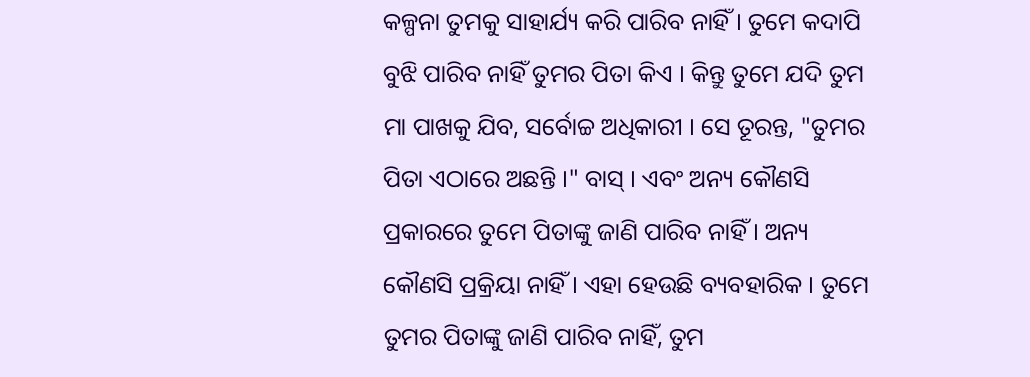କଳ୍ପନା ତୁମକୁ ସାହାର୍ଯ୍ୟ କରି ପାରିବ ନାହିଁ । ତୁମେ କଦାପି ବୁଝି ପାରିବ ନାହିଁ ତୁମର ପିତା କିଏ । କିନ୍ତୁ ତୁମେ ଯଦି ତୁମ ମା ପାଖକୁ ଯିବ, ସର୍ବୋଚ୍ଚ ଅଧିକାରୀ । ସେ ତୂରନ୍ତ, "ତୁମର ପିତା ଏଠାରେ ଅଛନ୍ତି ।" ବାସ୍ । ଏବଂ ଅନ୍ୟ କୌଣସି ପ୍ରକାରରେ ତୁମେ ପିତାଙ୍କୁ ଜାଣି ପାରିବ ନାହିଁ । ଅନ୍ୟ କୌଣସି ପ୍ରକ୍ରିୟା ନାହିଁ । ଏହା ହେଉଛି ବ୍ୟବହାରିକ । ତୁମେ ତୁମର ପିତାଙ୍କୁ ଜାଣି ପାରିବ ନାହିଁ, ତୁମ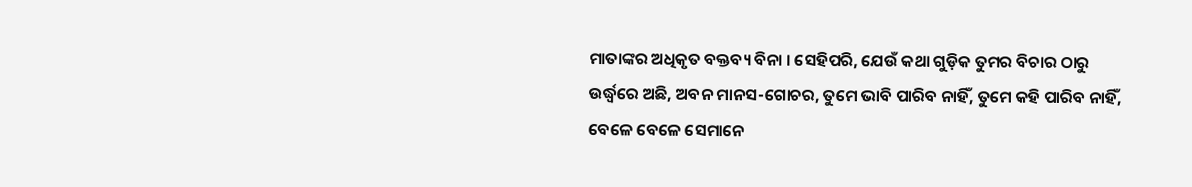ମାତାଙ୍କର ଅଧିକୃତ ବକ୍ତବ୍ୟ ବିନା । ସେହିପରି, ଯେଉଁ କଥା ଗୁଡ଼ିକ ତୁମର ବିଚାର ଠାରୁ ଉର୍ଦ୍ଧ୍ଵରେ ଅଛି, ଅବନ ମାନସ-ଗୋଚର, ତୁମେ ଭାବି ପାରିବ ନାହିଁ, ତୁମେ କହି ପାରିବ ନାହିଁ, ବେଳେ ବେଳେ ସେମାନେ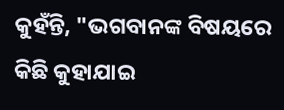କୁହଁନ୍ତି, "ଭଗବାନଙ୍କ ବିଷୟରେ କିଛି କୁହାଯାଇ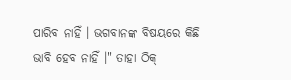ପାରିବ ନାହିଁ । ଭଗବାନଙ୍କ ବିଷୟରେ କିଛି ଭାବି ହେବ ନାହିଁ ।" ତାହା ଠିକ୍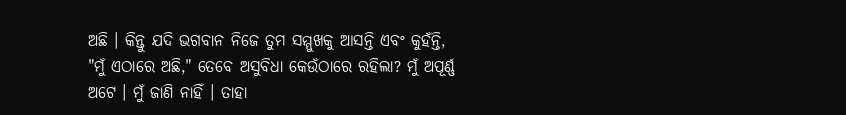ଅଛି । କିନ୍ତୁ ଯଦି ଭଗବାନ ନିଜେ ତୁମ ସମ୍ମୁଖକୁ ଆସନ୍ତି ଏବଂ କୁହଁନ୍ତି, "ମୁଁ ଏଠାରେ ଅଛି," ତେବେ ଅସୁବିଧା କେଉଁଠାରେ ରହିଲା? ମୁଁ ଅପୂର୍ଣ୍ଣ ଅଟେ । ମୁଁ ଜାଣି ନାହିଁ । ତାହା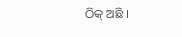ଠିକ୍ ଅଛି ।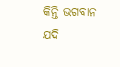କିନ୍ତି ଭଗବାନ ଯଦି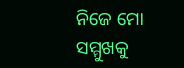ନିଜେ ମୋ ସମ୍ମୁଖକୁ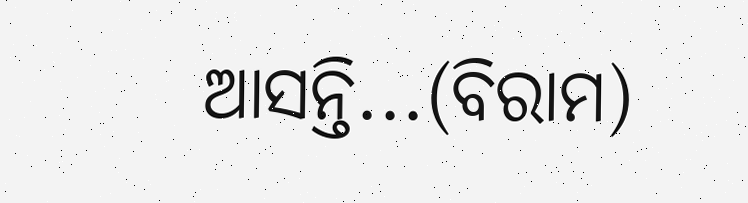ଆସନ୍ତି...(ବିରାମ)